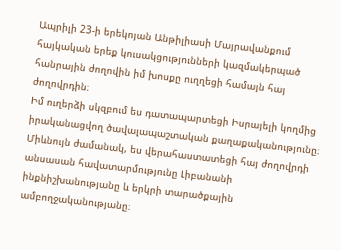Ապրիլի 23-ի երեկոյան Անթիլիասի Մայրավանքում հայկական երեք կուսակցությունների կազմակերպած հանրային ժողովին իմ խոսքը ուղղեցի համայն հայ ժողովրդին։
Իմ ուղերձի սկզբում ես դատապարտեցի Իսրայելի կողմից իրականացվող ծավալապաշտական քաղաքականությունը։ Միևնույն ժամանակ, ես վերահաստատեցի հայ ժողովրդի անսասան հավատարմությունը Լիբանանի ինքնիշխանությանը և երկրի տարածքային ամբողջականությանը։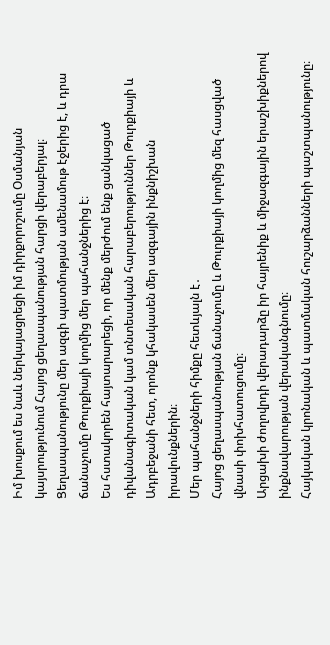Իմ խոսքում ես նաև ներկայացրեցի իմ դիրքորոշումը Օսմանյան կայսրությունում Հայոց ցեղասպանության հարցի վերաբերյալ։ Ցեղասպանությունը մեր ազգի պատմության ամենամութ էջերից է, և դրա ճանաչումը Թուրքիայի կողմից մեր պահանջներից է։
Ես հստակորեն հայտարարեցի, որ մենք մերժում ենք ցանկացած դիվանագիտական կամ տնտեսական հարաբերություններ Թուրքիայի և Ադրբեջանի հետ, որոնք կհակասեն մեր ազգային ինքնիշխան իրավունքներին։
Մեր պահանջների հիմքը հետևյալն է․
Հայոց ցեղասպանության ճանաչումը և Թուրքիայի կողմից մեզ հասցված վնասի փոխհատուցումը։
Արցախի ժողովրդի վերադարձը իր հայրենիք և միջազգային երաշխիքներով ինքնավարության վերականգնումը։
Հայկական կրոնական և պատմական հուշարձանների պաշտպանությունը։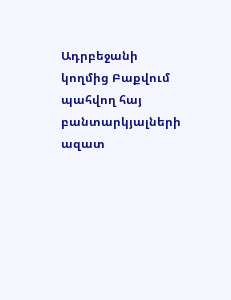Ադրբեջանի կողմից Բաքվում պահվող հայ բանտարկյալների ազատ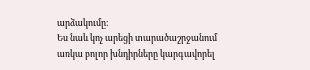արձակումը։
Ես նաև կոչ արեցի տարածաշրջանում առկա բոլոր խնդիրները կարգավորել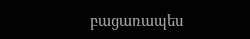բացառապես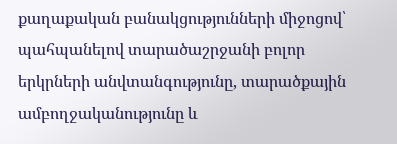քաղաքական բանակցությունների միջոցով՝ պահպանելով տարածաշրջանի բոլոր երկրների անվտանգությունը, տարածքային ամբողջականությունը և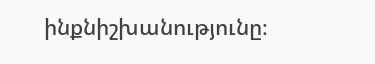ինքնիշխանությունը։